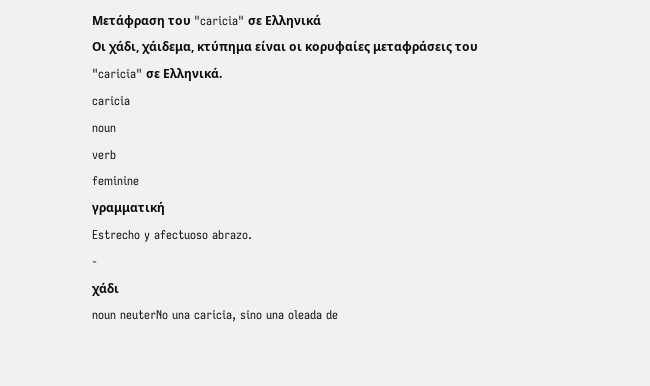Μετάφραση του "caricia" σε Ελληνικά
Οι χάδι, χάιδεμα, κτύπημα είναι οι κορυφαίες μεταφράσεις του "caricia" σε Ελληνικά.
caricia
noun
verb
feminine
γραμματική
Estrecho y afectuoso abrazo.
-
χάδι
noun neuterNo una caricia, sino una oleada de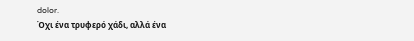dolor.
Όχι ένα τρυφερό χάδι, αλλά ένα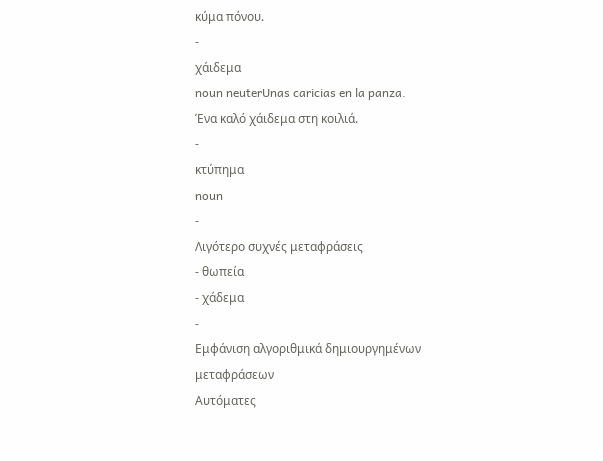κύμα πόνου.
-
χάιδεμα
noun neuterUnas caricias en la panza.
Ένα καλό χάιδεμα στη κοιλιά.
-
κτύπημα
noun
-
Λιγότερο συχνές μεταφράσεις
- θωπεία
- χάδεμα
-
Εμφάνιση αλγοριθμικά δημιουργημένων μεταφράσεων
Αυτόματες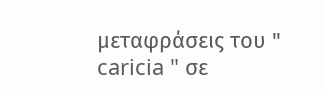μεταφράσεις του " caricia " σε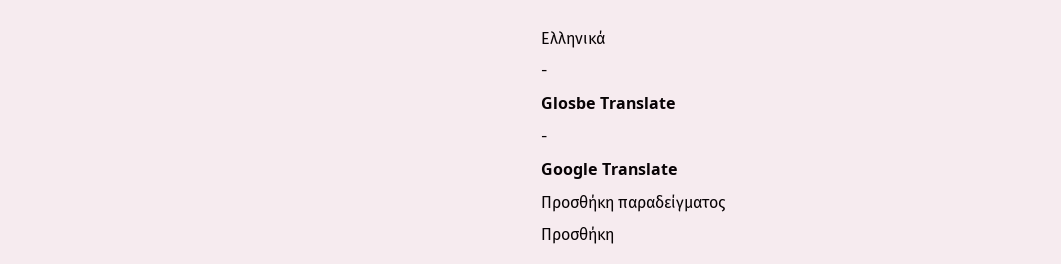Ελληνικά
-
Glosbe Translate
-
Google Translate
Προσθήκη παραδείγματος
Προσθήκη